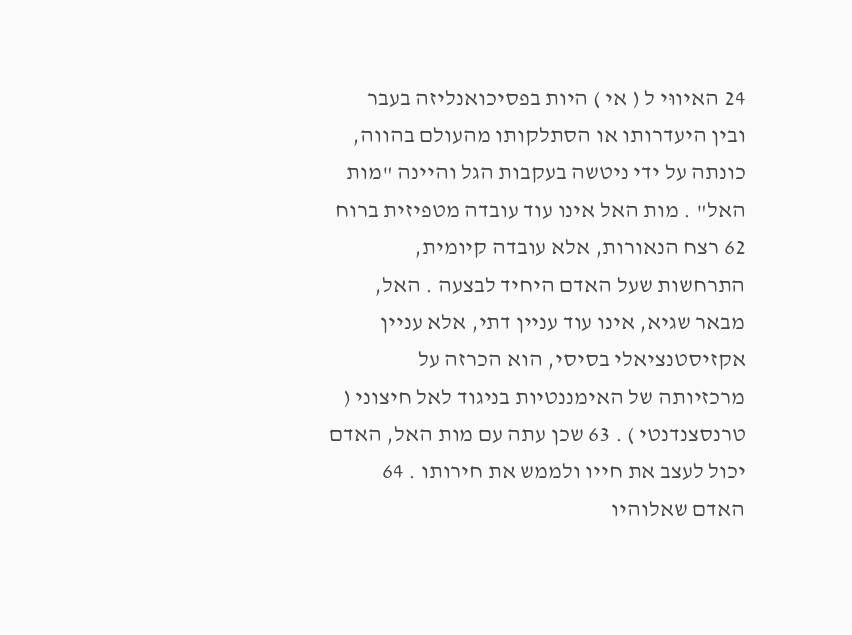24 האיווּי ל ( אי ) היות בפסיכואנליזה בעבר ובין היעדרותו או הסתלקותו מהעולם בהווה, כונתה על ידי ניטשה בעקבות הגל והיינה "מות האל" . מות האל אינו עוד עובדה מטפיזית ברוח 62 רצח הנאורות, אלא עובדה קיומית, התרחשות שעל האדם היחיד לבצעה . האל, מבאר שגיא, אינו עוד עניין דתי, אלא עניין אקזיסטנציאלי בסיסי, הוא הכרזה על מרכזיותה של האימננטיות בניגוד לאל חיצוני ( טרנסצנדנטי ) . 63 שכן עתה עם מות האל, האדם יכול לעצב את חייו ולממש את חירותו . 64 האדם שאלוהיו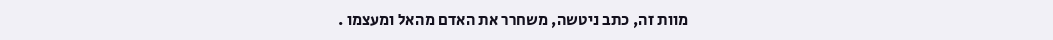מוות זה, כתב ניטשה, משחרר את האדם מהאל ומעצמו .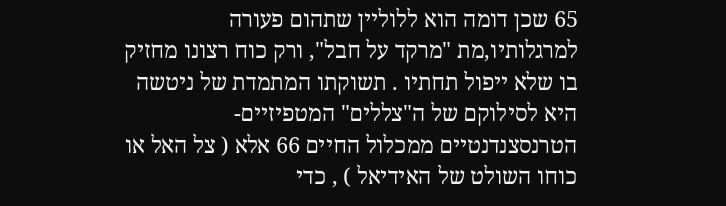65 שכן דומה הוא ללוליין שתהום פעורה למרגלותיו,מת "מרקד על חבל", ורק כוח רצונו מחזיק בו שלא ייפול תחתיו . תשוקתו המתמדת של ניטשה היא לסילוקם של ה"צללים" המטפיזיים-הטרנסצנדנטיים ממכלול החיים 66 אלא ( צל האל או כוחו השולט של האידיאל ) , כדי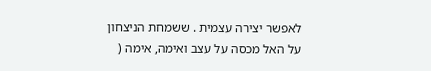לאפשר יצירה עצמית . ששמחת הניצחון על האל מכסה על עצב ואימה, אימה (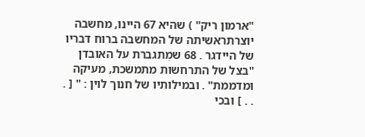"ארמון ריק" ) שהיא 67 היינו, מחשבה יוצרתראשיתה של המחשבה ברוח דבריו של היידגר . 68 שמִתגברת על האובדן "בצל של התרחשות מתמשכת, מעיקה ומדממת" . ובמילותיו של חנוך לוין : " [ . . . ] ובכי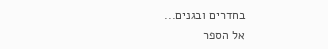בחדרים ובגנים...
אל הספר